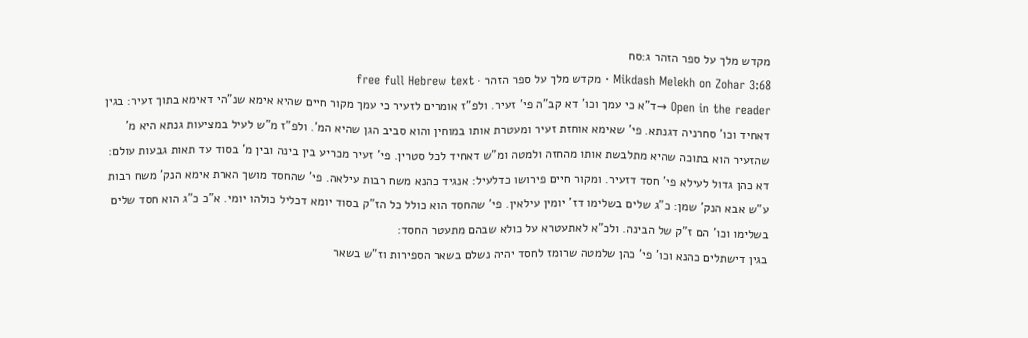מקדש מלך על ספר הזהר ג:סח
Mikdash Melekh on Zohar 3:68 · מקדש מלך על ספר הזהר · free full Hebrew text
Open in the reader →ד"א כי עמך וכו' דא קב"ה פי' זעיר. ולפ"ז אומרים לזעיר כי עמך מקור חיים שהיא אימא שנ"הי דאימא בתוך זעיר: בגין דאחיד וכו' סחרניה דגנתא. פי' שאימא אוחזת זעיר ומעטרת אותו במוחין והוא סביב הגן שהיא המ'. ולפ"ז מ"ש לעיל במציעות גנתא היא מ' שהזעיר הוא בתוכה שהיא מתלבשת אותו מהחזה ולמטה ומ"ש דאחיד לכל סטרין. פי' זעיר מכריע בין בינה ובין מ' בסוד עד תאות גבעות עולם:
דא כהן גדול לעילא פי' חסד דזעיר. ומקור חיים פירושו כדלעיל: אנגיד כהנא משח רבות עילאה. פי' שהחסד מושך הארת אימא הנק' משח רבות ע"ש אבא הנק' שמן: כ"ג שלים בשלימו דז' יומין עילאין. פי' שהחסד הוא כולל כל הז"ק בסוד יומא דכליל כולהו יומי. א"כ כ"ג הוא חסד שלים בשלימו וכו' הם ז"ק של הבינה. ולכ"א לאתעטרא על כולא שבהם מתעטר החסד:
בגין דישתלים כהנא וכו' פי' כהן שלמטה שרומז לחסד יהיה נשלם בשאר הספירות וז"ש בשאר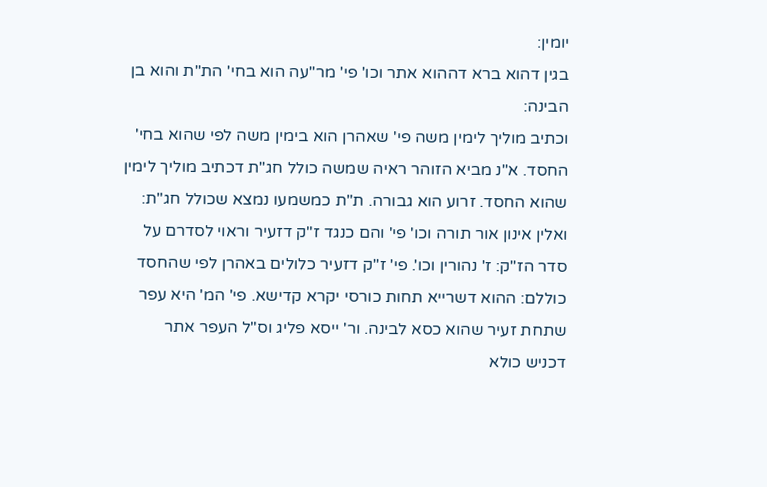יומין:
בגין דהוא ברא דההוא אתר וכו' פי' מר"עה הוא בחי' הת"ת והוא בן הבינה:
וכתיב מוליך לימין משה פי' שאהרן הוא בימין משה לפי שהוא בחי' החסד. א"נ מביא הזוהר ראיה שמשה כולל חג"ת דכתיב מוליך לימין שהוא החסד. זרוע הוא גבורה. ת"ת כמשמעו נמצא שכולל חג"ת:
ואלין אינון אור תורה וכו' פי' והם כנגד ז"ק דזעיר וראוי לסדרם על סדר הז"ק: ז' נהורין וכו'. פי' ז"ק דזעיר כלולים באהרן לפי שהחסד כוללם: ההוא דשרייא תחות כורסי יקרא קדישא. פי' המ' היא עפר שתחת זעיר שהוא כסא לבינה. ור' ייסא פליג וס"ל העפר אתר דכניש כולא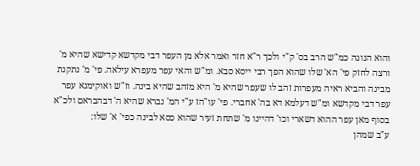והוא הנוגה כמ"ש הרב בס' ק"י ולכך ר"א חזר ואמר אלא מן העפר דבי מקדשא קדישא שהיא מ' ורצה לחזק פי' הא' שלו שהוא הפך רבי ייסא סבא. ומ"ש והאי עפר מעפרא עילאה. פי' מ' נתקנת מבינה והביא ראיה מעפרות זהב לו שעפר שהיא מ' היא מזהב שהיא בינה. וז"ש ואוקימנא עפר עפר דבי מקדשא ומ"ש דעלמא דא בה' אחברי. פי' עו"הז ע"י המ' נברא שהיא ה' דבהבראם ולכ"א בסוף מאן עפר ההוא דשארי וכו' דהיינו מ' שתחת זעיר שהוא כסא לבינה כפי' א' שלו:
ע"ב שמהן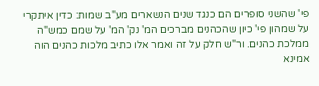פי' שהשני סופרים הם כנגד שנים הנשארים מע"ב שמות: כדין איתקרי על שמהון פי' כיון שהכהנים מברכים המ' נק' המ' על שמם כמש"ה ממלכת כהנים. ור"ש חלק על זה ואמר אלו כתיב מלכות כהנים הוה אמינא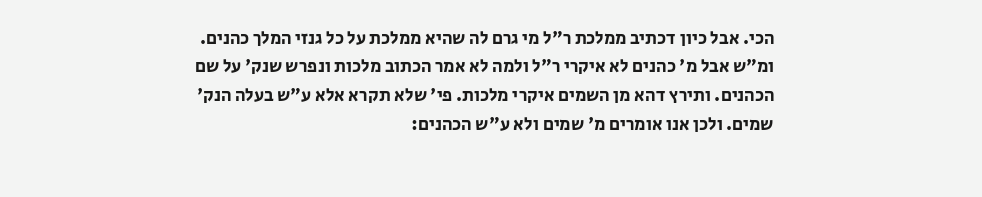הכי. אבל כיון דכתיב ממלכת ר"ל מי גרם לה שהיא ממלכת על כל גנזי המלך כהנים. ומ"ש אבל מ' כהנים לא איקרי ר"ל ולמה לא אמר הכתוב מלכות ונפרש שנק' על שם הכהנים. ותירץ דהא מן השמים איקרי מלכות. פי' שלא תקרא אלא ע"ש בעלה הנק' שמים. ולכן אנו אומרים מ' שמים ולא ע"ש הכהנים: